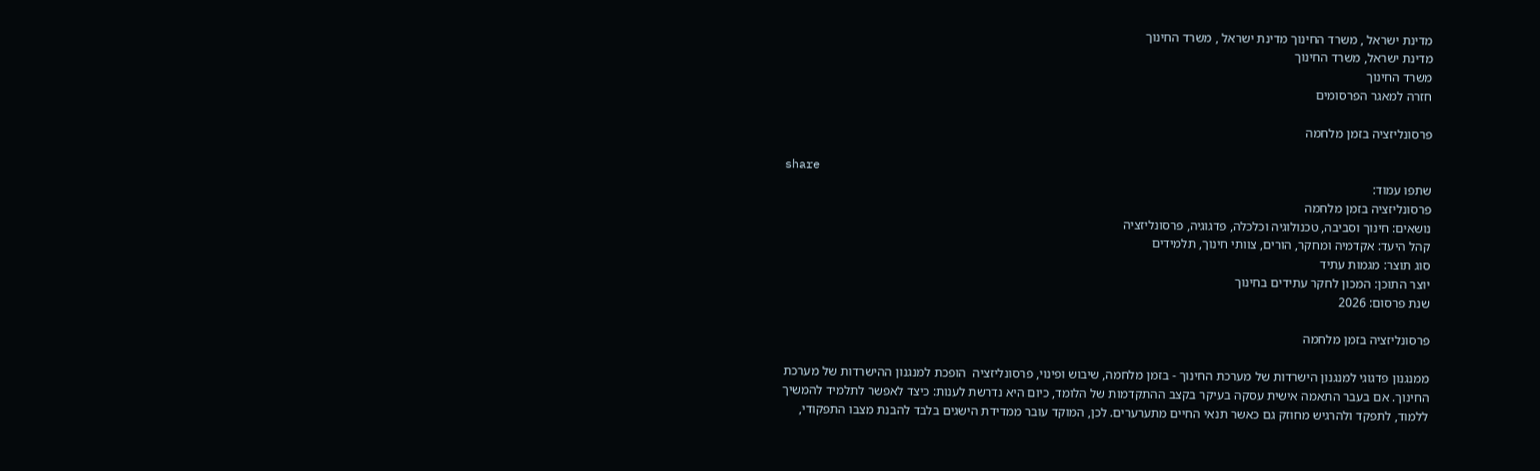מדינת ישראל , משרד החינוך מדינת ישראל , משרד החינוך
מדינת ישראל, משרד החינוך
משרד החינוך
חזרה למאגר הפרסומים

פרסונליזציה בזמן מלחמה

share
שתפו עמוד:
פרסונליזציה בזמן מלחמה
נושאים: חינוך וסביבה, טכנולוגיה וכלכלה, פדגוגיה, פרסונליזציה
קהל היעד: אקדמיה ומחקר, הורים, צוותי חינוך, תלמידים
סוג תוצר: מגמות עתיד
יוצר התוכן: המכון לחקר עתידים בחינוך
שנת פרסום: 2026

פרסונליזציה בזמן מלחמה

ממנגנון פדגוגי למנגנון הישרדות של מערכת החינוך - בזמן מלחמה, שיבוש ופינוי, פרסונליזציה  הופכת למנגנון ההישרדות של מערכת החינוך. אם בעבר התאמה אישית עסקה בעיקר בקצב ההתקדמות של הלומד, כיום היא נדרשת לענות: כיצד לאפשר לתלמיד להמשיך ללמוד, לתפקד ולהרגיש מחוזק גם כאשר תנאי החיים מתערערים. לכן, המוקד עובר ממדידת הישגים בלבד להבנת מצבו התפקודי,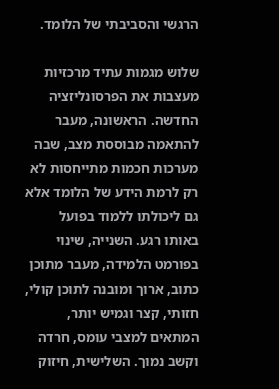הרגשי והסביבתי של הלומד.

שלוש מגמות עתיד מרכזיות מעצבות את הפרסונליזציה החדשה. הראשונה, מעבר להתאמה מבוססת מצב, שבה מערכות חכמות מתייחסות לא רק לרמת הידע של הלומד אלא גם ליכולתו ללמוד בפועל באותו רגע. השנייה, שינוי בפורמט הלמידה, מעבר מתוכן כתוב, ארוך ומובנה לתוכן קולי, חזותי, קצר וגמיש יותר, המתאים למצבי עומס, חרדה וקשב נמוך. השלישית, חיזוק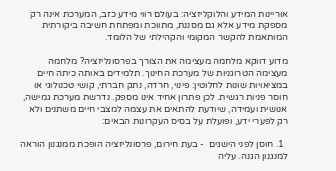אוריינות המידע והלוקליזציה: בעולם רווי מידע כזב, המערכת אינה רק מספקת מידע אלא גם מסננת, מתווכת ומפתחת חשיבה ביקורתית המותאמת להקשר המקומי והקהילתי של הלומד.

מדוע דווקא מלחמה מעצימה את הצורך בפרסונליזציה? מלחמה מעצימה הטרוגניות של מערכת החינוך. תלמידים באותה כיתה חיים במציאויות שונות לחלוטין: פינוי, חרדה, נתק חברתי, קושי טכנולוגי או חוסר פניות רגשית. לכן פתרון אחיד אינו מספק. נדרשת מערכת גמישה, אנושית ועמידה, שיודעת להתאים את עצמה למצבי חיים משתנים ולא רק לפערי ידע, ופועלת על בסיס העקרונות הבאים:

  1. חוסן לפני הישגים  - בעת חירום, פרסונליזציה הופכת ממנגנון הוראה למנגנון הגנה. עליה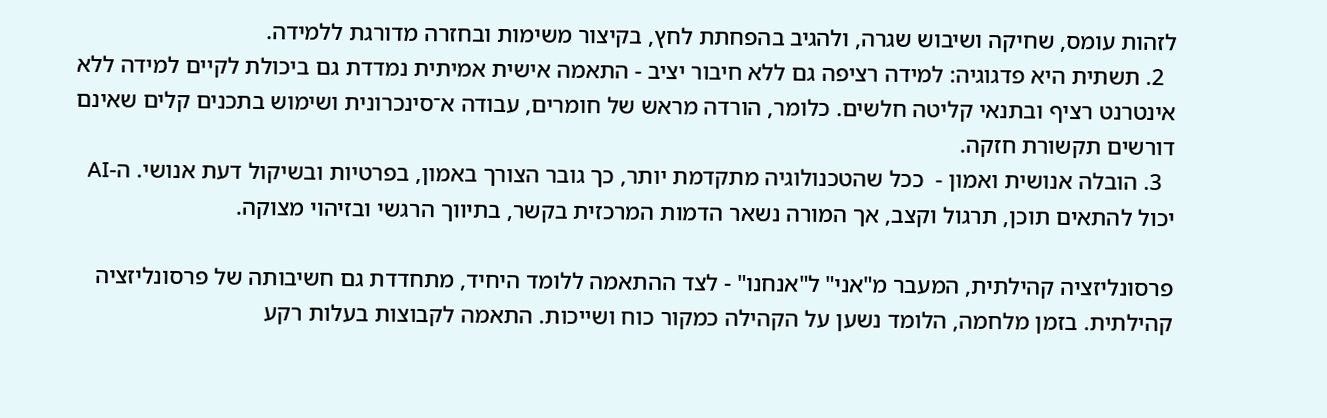לזהות עומס, שחיקה ושיבוש שגרה, ולהגיב בהפחתת לחץ, בקיצור משימות ובחזרה מדורגת ללמידה.
  2. תשתית היא פדגוגיה: למידה רציפה גם ללא חיבור יציב - התאמה אישית אמיתית נמדדת גם ביכולת לקיים למידה ללא אינטרנט רציף ובתנאי קליטה חלשים. כלומר, הורדה מראש של חומרים, עבודה א־סינכרונית ושימוש בתכנים קלים שאינם דורשים תקשורת חזקה.
  3. הובלה אנושית ואמון -  ככל שהטכנולוגיה מתקדמת יותר, כך גובר הצורך באמון, בפרטיות ובשיקול דעת אנושי. ה-AI יכול להתאים תוכן, תרגול וקצב, אך המורה נשאר הדמות המרכזית בקשר, בתיווך הרגשי ובזיהוי מצוקה.

פרסונליזציה קהילתית, המעבר מ"אני" ל"אנחנו" - לצד ההתאמה ללומד היחיד, מתחדדת גם חשיבותה של פרסונליזציה קהילתית. בזמן מלחמה, הלומד נשען על הקהילה כמקור כוח ושייכות. התאמה לקבוצות בעלות רקע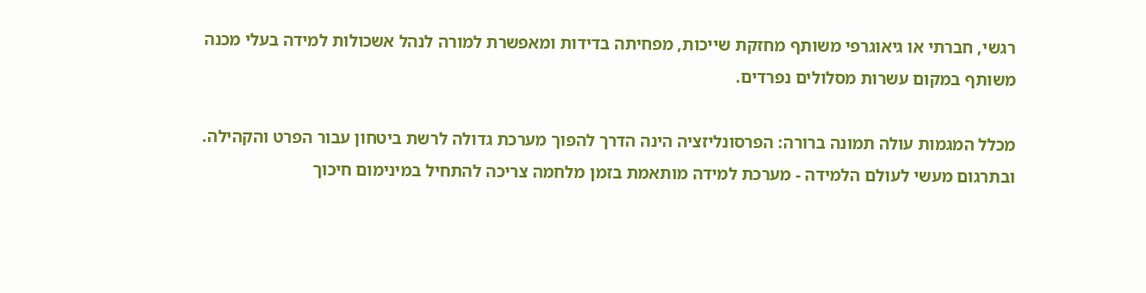רגשי, חברתי או גיאוגרפי משותף מחזקת שייכות, מפחיתה בדידות ומאפשרת למורה לנהל אשכולות למידה בעלי מכנה משותף במקום עשרות מסלולים נפרדים.

מכלל המגמות עולה תמונה ברורה: הפרסונליזציה הינה הדרך להפוך מערכת גדולה לרשת ביטחון עבור הפרט והקהילה. ובתרגום מעשי לעולם הלמידה - מערכת למידה מותאמת בזמן מלחמה צריכה להתחיל במינימום חיכוך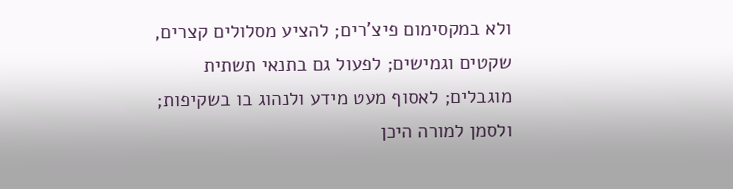ולא במקסימום פיצ'רים; להציע מסלולים קצרים, שקטים וגמישים; לפעול גם בתנאי תשתית מוגבלים; לאסוף מעט מידע ולנהוג בו בשקיפות; ולסמן למורה היכן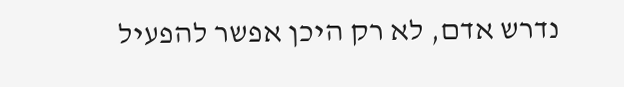נדרש אדם, לא רק היכן אפשר להפעיל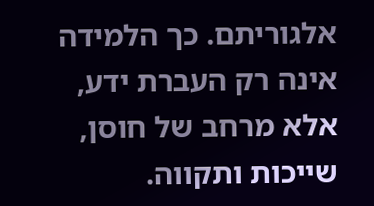אלגוריתם. כך הלמידה אינה רק העברת ידע, אלא מרחב של חוסן, שייכות ותקווה.